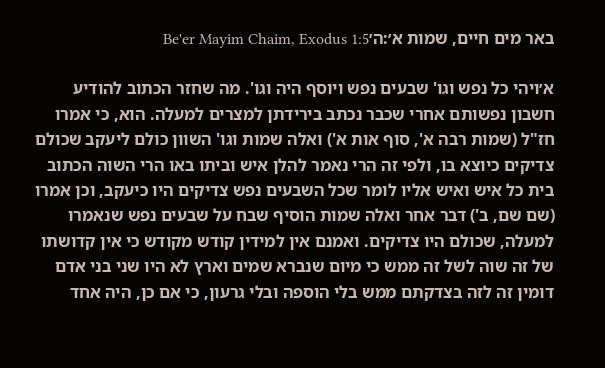באר מים חיים, שמות א׳:ה׳Be'er Mayim Chaim, Exodus 1:5

א׳ויהי כל נפש וגו' שבעים נפש ויוסף היה וגו'. מה שחזר הכתוב להודיע חשבון נפשותם אחרי שכבר נכתב בירידתן למצרים למעלה. הוא, כי אמרו חז"ל (שמות רבה א', סוף אות א') ואלה שמות וגו' השוון כולם ליעקב שכולם צדיקים כיוצא בו, ולפי זה הרי נאמר להלן איש וביתו באו הרי השוה הכתוב בית כל איש ואיש אליו לומר שכל השבעים נפש צדיקים היו כיעקב, וכן אמרו (שם שם, ב') דבר אחר ואלה שמות הוסיף שבח על שבעים נפש שנאמרו למעלה, שכולם היו צדיקים. ואמנם אין למידין קודש מקודש כי אין קדושתו של זה שוה לשל זה ממש כי מיום שנברא שמים וארץ לא היו שני בני אדם דומין זה לזה בצדקתם ממש בלי הוספה ובלי גרעון, כי אם כן, היה אחד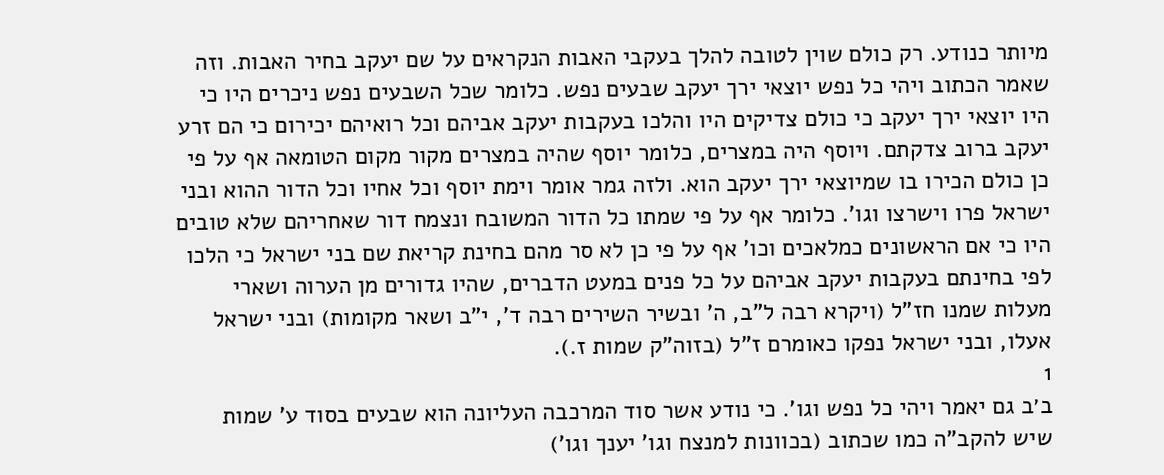מיותר כנודע. רק כולם שוין לטובה להלך בעקבי האבות הנקראים על שם יעקב בחיר האבות. וזה שאמר הכתוב ויהי כל נפש יוצאי ירך יעקב שבעים נפש. כלומר שכל השבעים נפש ניכרים היו כי היו יוצאי ירך יעקב כי כולם צדיקים היו והלכו בעקבות יעקב אביהם וכל רואיהם יכירום כי הם זרע יעקב ברוב צדקתם. ויוסף היה במצרים, כלומר יוסף שהיה במצרים מקור מקום הטומאה אף על פי כן כולם הכירו בו שמיוצאי ירך יעקב הוא. ולזה גמר אומר וימת יוסף וכל אחיו וכל הדור ההוא ובני ישראל פרו וישרצו וגו'. כלומר אף על פי שמתו כל הדור המשובח ונצמח דור שאחריהם שלא טובים היו כי אם הראשונים כמלאכים וכו' אף על פי כן לא סר מהם בחינת קריאת שם בני ישראל כי הלכו לפי בחינתם בעקבות יעקב אביהם על כל פנים במעט הדברים, שהיו גדורים מן הערוה ושארי מעלות שמנו חז"ל (ויקרא רבה ל"ב, ה' ובשיר השירים רבה ד', י"ב ושאר מקומות) ובני ישראל אעלו, ובני ישראל נפקו כאומרם ז"ל (בזוה"ק שמות ז.).
1
ב׳ב גם יאמר ויהי כל נפש וגו'. כי נודע אשר סוד המרכבה העליונה הוא שבעים בסוד ע' שמות שיש להקב"ה כמו שכתוב (בכוונות למנצח וגו' יענך וגו')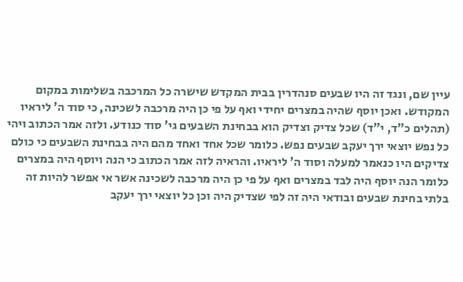עיין שם, ונגד זה היו שבעים סנהדרין בבית המקדש שישרה כל המרכבה בשלימות במקום המקודש. ואכן יוסף שהיה במצרים יחידי ואף על פי כן היה מרכבה לשכינה, כי סוד ה' ליראיו (תהלים כ"ד, י"ד) שכל צדיק וצדיק הוא בבחינת השבעים גי' סוד כנודע. ולזה אמר הכתוב ויהי כל נפש יוצאי ירך יעקב שבעים נפש. כלומר שכל אחד ואחד מהם היה בבחינת השבעים כי כולם צדיקים היו כנאמר למעלה וסוד ה' ליראיו. והראיה לזה אמר הכתוב כי הנה ויוסף היה במצרים כלומר הנה יוסף היה לבד במצרים ואף על פי כן היה מרכבה לשכינה אשר אי אפשר להיות זה בלתי בחינת שבעים ובודאי היה זה לפי שצדיק היה וכן כל יוצאי ירך יעקב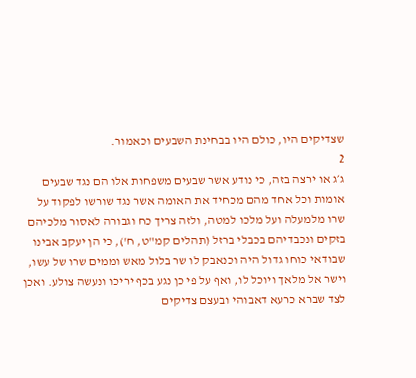שצדיקים היו, כולם היו בבחינת השבעים וכאמור.
2
ג׳ג או ירצה בזה, כי נודע אשר שבעים משפחות אלו הם נגד שבעים אומות וכל אחד מהם מכחיד את האומה אשר נגד שורשו לפקוד על שרו מלמעלה ועל מלכו למטה, ולזה צריך כח וגבורה לאסור מלכיהם בזקים ונכבדיהם בכבלי ברזל (תהלים קמ"ט, ח'), כי הן יעקב אבינו שבודאי כוחו גדול היה וכנאבק לו שר בלול מאש וממים שרו של עשו, וישר אל מלאך ויוכל לו, ואף על פי כן נגע בכף יריכו ונעשה צולע. ואכן לצד שברא כרעא דאבוהי ובעצם צדיקים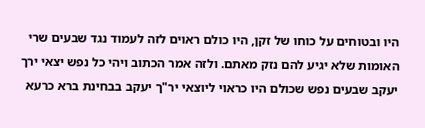היו ובטוחים על כוחו של זקן, היו כולם ראוים לזה לעמוד נגד שבעים שרי האומות שלא יגיע להם נזק מאתם. ולזה אמר הכתוב ויהי כל נפש יצאי ירך יעקב שבעים נפש שכולם היו כראוי ליוצאי יר"ך יעקב בבחינת ברא כרעא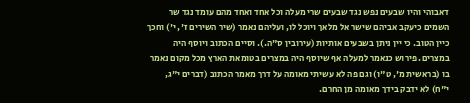דאבוהי והיו שבעים נפש נגד שבעים שרי מעלה וכל אחד ואחד מהם עומד נגד שר השמים כיעקב אביהם שישר אל מלאך ויוכל לו, ועליהם נאמר (שיר השירים ז', י') וחכך כיין הטוב. כי יין ניתן בשבעים אותיות (עירובין ס"ה.). וסיים הכתוב ויוסף היה במצרים. פירוש כנאמר למעלה אף שיוסף היה במצרים בטומאת הארץ מכל מקום נאמר בו (בראשית מ', ט"ו) וגם פה לא עשיתי מאומה על דרך מאמר הכתוב (דברים י"ג, י"ח) לא ידבק בידך מאומה מן החרם.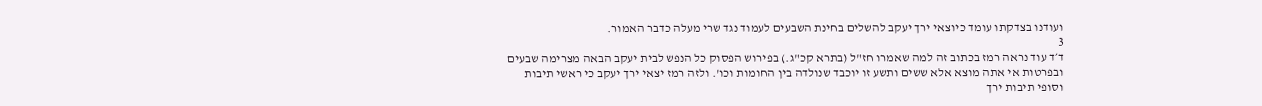ועודנו בצדקתו עומד כיוצאי ירך יעקב להשלים בחינת השבעים לעמוד נגד שרי מעלה כדבר האמור.
3
ד׳ד עוד נראה רמז בכתוב זה למה שאמרו חז"ל (בתרא קכ"ג.) בפירוש הפסוק כל הנפש לבית יעקב הבאה מצרימה שבעים ובפרטות אי אתה מוצא אלא ששים ותשע זו יוכבד שנולדה בין החומות וכו'. ולזה רמז יצאי ירך יעקב כי ראשי תיבות וסופי תיבות ירך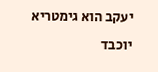יעקב הוא גימטריא יוכבד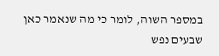במספר השוה, לומר כי מה שנאמר כאן שבעים נפש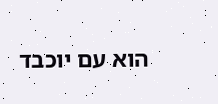הוא עם יוכבד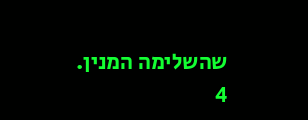שהשלימה המנין.
4